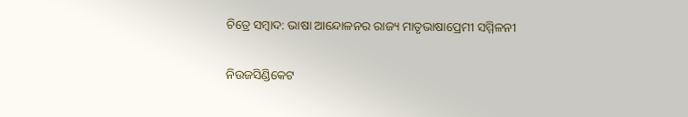ଚିତ୍ରେ ସମ୍ବାଦ: ଭାଷା ଆନ୍ଦୋଳନର ରାଜ୍ୟ ମାତୃଭାଷାପ୍ରେମୀ ସମ୍ମିଳନୀ

ନିଉଜସିଣ୍ଡିକେଟ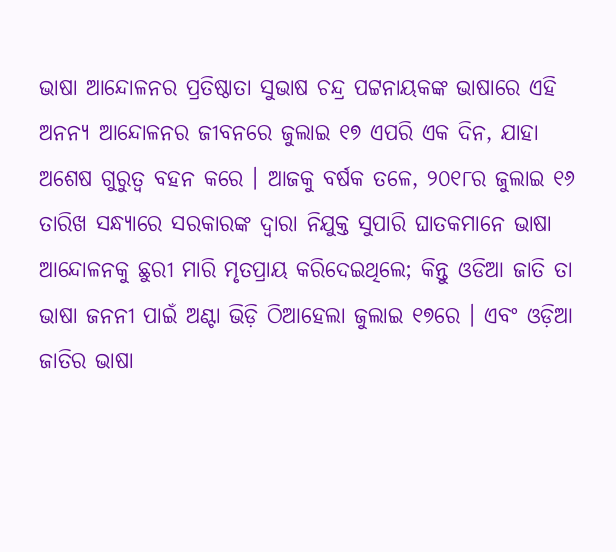ଭାଷା ଆନ୍ଦୋଳନର ପ୍ରତିଷ୍ଠାତା ସୁଭାଷ ଚନ୍ଦ୍ର ପଟ୍ଟନାୟକଙ୍କ ଭାଷାରେ ଏହି ଅନନ୍ୟ ଆନ୍ଦୋଳନର ଜୀବନରେ ଜୁଲାଇ ୧୭ ଏପରି ଏକ ଦିନ, ଯାହା ଅଶେଷ ଗୁରୁତ୍ଵ ବହନ କରେ । ଆଜକୁ ବର୍ଷକ ତଳେ, ୨୦୧୮ର ଜୁଲାଇ ୧୬ ତାରିଖ ସନ୍ଧ୍ୟାରେ ସରକାରଙ୍କ ଦ୍ଵାରା ନିଯୁକ୍ତ ସୁପାରି ଘାତକମାନେ ଭାଷା ଆନ୍ଦୋଳନକୁ ଛୁରୀ ମାରି ମୃତପ୍ରାୟ କରିଦେଇଥିଲେ; କିନ୍ତୁ ଓଡିଆ ଜାତି ତା ଭାଷା ଜନନୀ ପାଇଁ ଅଣ୍ଟା ଭିଡ଼ି ଠିଆହେଲା ଜୁଲାଇ ୧୭ରେ । ଏବଂ ଓଡ଼ିଆ ଜାତିର ଭାଷା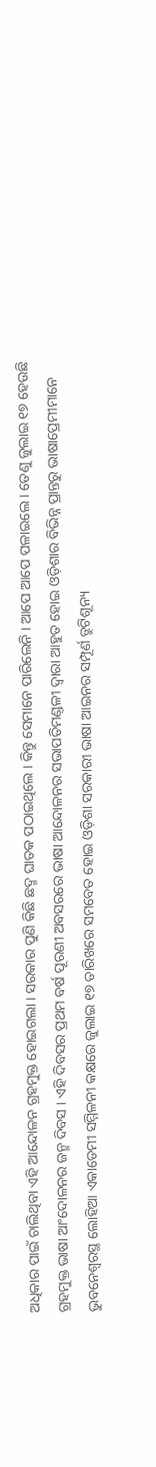ଅଧିକାର ପାଇଁ ଚାଲିଥିବା ଏହି ଆନ୍ଦୋଳନ ଗ୍ରହମୁକ୍ତ ହୋଇଗଲା । ସରକାର ପୁଣି କିଛି ଛଦ୍ମ ଘାତକ ପଠାଇଥିଲେ । କିନ୍ତୁ ସେମାନେ ପାରିଲେନି । ଆପେ ଆପେ ପଳାଇଲେ । ତେଣୁ ଜୁଲାଇ ୧୭ ହେଉଛି ଗ୍ରହମୁକ୍ତ ଭାଷା ଆଂଦୋଳନର ଜନ୍ମ ଦିବସ । ଏହି ଦିବସର ପ୍ରଥମ ବର୍ଷ ପୂରଣୀ ଅବସରରେ ଭାଷା ଆନ୍ଦୋଳନର ସଭାପତିମଣ୍ଡଳୀ ଦ୍ଵାରା ଆହୁତ ହୋଇ ଓଡ଼ିଶାର ବିଭିନ୍ନ ପ୍ରାନ୍ତରୁ ଭାଷାପ୍ରେମୀମାନେ ଭୁବନେଶ୍ବରସ୍ଥ ଲୋହିଆ ଏକାଡେମୀ ସମ୍ମିଳନୀ କକ୍ଷରେ ଜୁଲାଇ ୧୭ ତାରିଖରେ ସମବେତ ହୋଇ ଓଡ଼ିଶା ସରକାରୀ ଭାଷା ଆଇନର ସମ୍ପୂର୍ଣ ତ୍ରୁଟିଶୂନ୍ୟ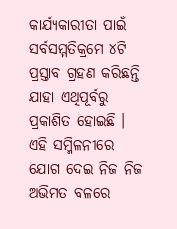କାର୍ଯ୍ୟକାରୀତା ପାଇଁ ସର୍ବସମ୍ମତିକ୍ରମେ ୪ଟି ପ୍ରସ୍ତାବ ଗ୍ରହଣ କରିଛନ୍ତି ଯାହା ଏଥିପୂର୍ବରୁ ପ୍ରକାଶିତ ହୋଇଛି । ଏହି ସମ୍ମିଳନୀରେ ଯୋଗ ଦେଇ ନିଜ ନିଜ ଅଭିମତ ବଳରେ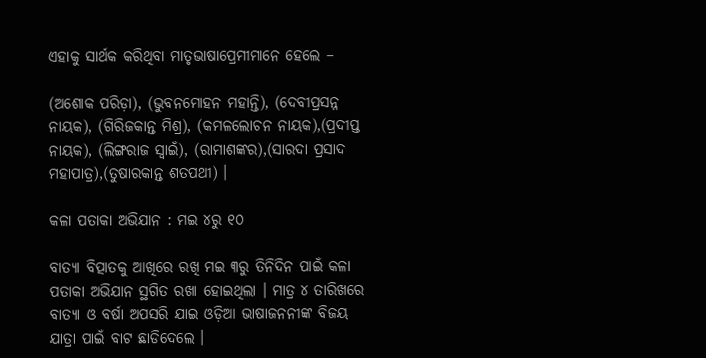ଏହାକୁ ସାର୍ଥକ କରିଥିବା ମାତୃଭାଷାପ୍ରେମୀମାନେ ହେଲେ –

(ଅଶୋକ ପରିଡ଼ା), (ଭୁବନମୋହନ ମହାନ୍ତି), (ଦେବୀପ୍ରସନ୍ନ ନାୟକ), (ଗିରିଜକାନ୍ତ ମିଶ୍ର), (କମଳଲୋଚନ ନାୟକ),(ପ୍ରଦୀପ୍ତ ନାୟକ), (ଲିଙ୍ଗରାଜ ସ୍ଵାଇଁ), (ରାମାଶଙ୍କର),(ସାରଦା ପ୍ରସାଦ ମହାପାତ୍ର),(ତୁଷାରକାନ୍ତ ଶତପଥୀ) ।

କଳା ପତାକା ଅଭିଯାନ : ମଇ ୪ରୁ ୧୦

ବାତ୍ୟା ବିତ୍ପାତକୁ ଆଖିରେ ରଖି ମଇ ୩ରୁ ତିନିଦିନ ପାଇଁ କଳା ପତାକା ଅଭିଯାନ ସ୍ଥଗିତ ରଖା ହୋଇଥିଲା । ମାତ୍ର ୪ ତାରିଖରେ ବାତ୍ୟା ଓ ବର୍ଷା ଅପସରି ଯାଇ ଓଡ଼ିଆ ଭାଷାଜନନୀଙ୍କ ବିଜୟ ଯାତ୍ରା ପାଇଁ ବାଟ ଛାଡିଦେଲେ ।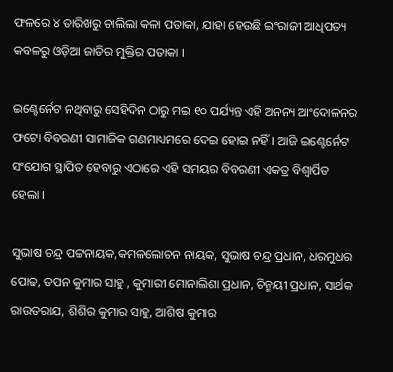ଫଳରେ ୪ ତାରିଖରୁ ଚାଲିଲା କଳା ପତାକା, ଯାହା ହେଉଛି ଇଂରାଜୀ ଆଧିପତ୍ୟ କବଳରୁ ଓଡ଼ିଆ ଜାତିର ମୁକ୍ତିର ପତାକା ।

ଇଣ୍ଟେର୍ନେଟ ନଥିବାରୁ ସେହିଦିନ ଠାରୁ ମଇ ୧୦ ପର୍ଯ୍ୟନ୍ତ ଏହି ଅନନ୍ୟ ଆଂଦୋଳନର ଫଟୋ ବିବରଣୀ ସାମାଜିକ ଗଣମାଧ୍ୟମରେ ଦେଇ ହୋଇ ନହିଁ । ଆଜି ଇଣ୍ଟେର୍ନେଟ ସଂଯୋଗ ସ୍ଥାପିତ ହେବାରୁ ଏଠାରେ ଏହି ସମୟର ବିବରଣୀ ଏକତ୍ର ବିଶ୍ବାର୍ପିତ ହେଲା ।

ସୁଭାଷ ଚନ୍ଦ୍ର ପଟ୍ଟନାୟକ,କମଳଲୋଚନ ନାୟକ, ସୁଭାଷ ଚନ୍ଦ୍ର ପ୍ରଧାନ, ଧରମୁଧର ପୋଢ, ତପନ କୁମାର ସାହୁ , କୁମାରୀ ମୋନାଲିଶା ପ୍ରଧାନ, ଚିନ୍ମୟୀ ପ୍ରଧାନ, ସାର୍ଥକ ରାଉତରାଯ, ଶିଶିର କୁମାର ସାହୁ, ଆଶିଷ କୁମାର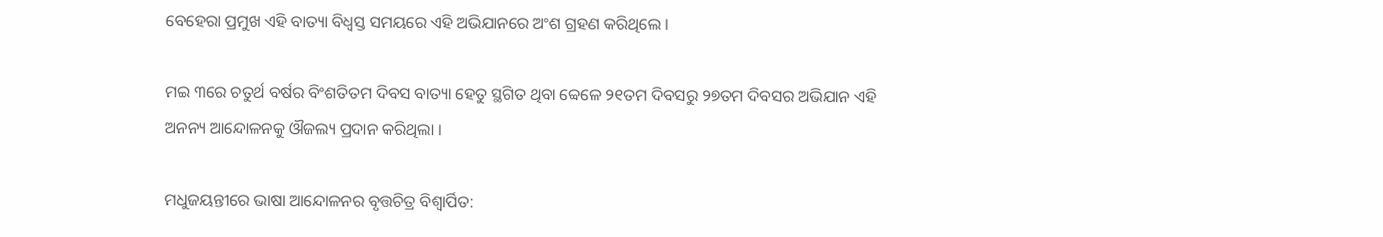ବେହେରା ପ୍ରମୁଖ ଏହି ବାତ୍ୟା ବିଧ୍ଵସ୍ତ ସମୟରେ ଏହି ଅଭିଯାନରେ ଅଂଶ ଗ୍ରହଣ କରିଥିଲେ ।

ମଇ ୩ରେ ଚତୁର୍ଥ ବର୍ଷର ବିଂଶତିତମ ଦିବସ ବାତ୍ୟା ହେତୁ ସ୍ଥଗିତ ଥିବା ବ୍ବେଳେ ୨୧ତମ ଦିବସରୁ ୨୭ତମ ଦିବସର ଅଭିଯାନ ଏହି ଅନନ୍ୟ ଆନ୍ଦୋଳନକୁ ଔଜଲ୍ୟ ପ୍ରଦାନ କରିଥିଲା ।

ମଧୁଜୟନ୍ତୀରେ ଭାଷା ଆନ୍ଦୋଳନର ବୃତ୍ତଚିତ୍ର ବିଶ୍ଵାର୍ପିତ: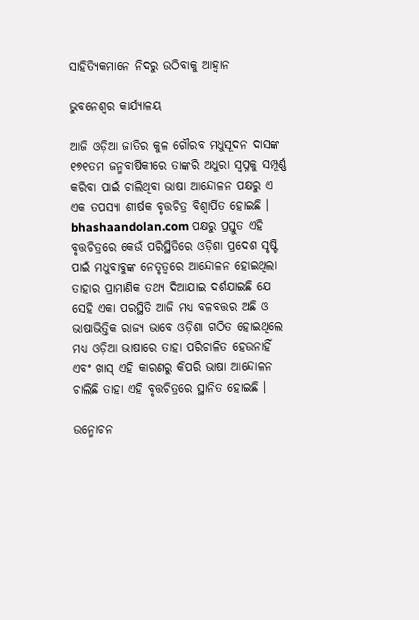ସାହିତ୍ୟିକମାନେ ନିଦରୁ ଉଠିବାକୁ ଆହ୍ଵାନ

ଭୁବନେଶ୍ଵର କାର୍ଯ୍ୟାଳୟ

ଆଜି ଓଡ଼ିଆ ଜାତିର କୁଳ ଗୌରବ ମଧୁସୂଦନ ଦାସଙ୍କ ୧୭୧ତମ ଜନ୍ମବାର୍ଷିକୀରେ ତାଙ୍କରି ଅଧୁରା ସ୍ୱପ୍ନକୁ ସମ୍ପୂର୍ଣ୍ଣ କରିବା ପାଇଁ ଚାଲିଥିବା ଭାଷା ଆନ୍ଦୋଳନ ପକ୍ଷରୁ ଏ ଏକ ତପସ୍ୟା ଶୀର୍ଷକ ବୃତ୍ତଚିତ୍ର ବିଶ୍ବାର୍ପିତ ହୋଇଛି । bhashaandolan.com ପକ୍ଷରୁ ପ୍ରସ୍ତୁତ ଏହି ବୃତ୍ତଚିତ୍ରରେ କେଉଁ ପରିସ୍ଥିତିରେ ଓଡ଼ିଶା ପ୍ରଦେଶ ସୃଷ୍ଟି ପାଇଁ ମଧୁବାବୁଙ୍କ ନେତୃତ୍ବରେ ଆନ୍ଦୋଳନ ହୋଇଥିଲା ତାହାର ପ୍ରାମାଣିକ ତଥ୍ୟ ଦିଆଯାଇ ଦର୍ଶଯାଇଛି ଯେ ସେହି ଏକା ପରସ୍ଥିତି ଆଜି ମଧ୍ୟ ବଳବତ୍ତର ଅଛି ଓ ଭାଷାଭିତ୍ତିକ ରାଜ୍ୟ ଭାବେ ଓଡ଼ିଶା ଗଠିତ ହୋଇଥିଲେ ମଧ୍ୟ ଓଡ଼ିଆ ଭାଷାରେ ତାହା ପରିଚାଳିତ ହେଉନାହିଁ ଏବଂ ଖାସ୍ ଏହି କାରଣରୁ କିପରି ଭାଷା ଆନ୍ଦୋଳନ ଚାଲିଛି ତାହା ଏହି ବୃତ୍ତଚିତ୍ରରେ ସ୍ଥାନିତ ହୋଇଛି ।

ଉନ୍ମୋଚନ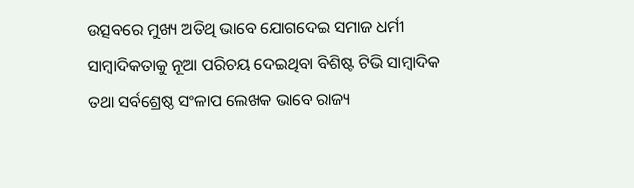ଉତ୍ସବରେ ମୁଖ୍ୟ ଅତିଥି ଭାବେ ଯୋଗଦେଇ ସମାଜ ଧର୍ମୀ ସାମ୍ବାଦିକତାକୁ ନୂଆ ପରିଚୟ ଦେଇଥିବା ବିଶିଷ୍ଟ ଟିଭି ସାମ୍ବାଦିକ ତଥା ସର୍ବଶ୍ରେଷ୍ଠ ସଂଳାପ ଲେଖକ ଭାବେ ରାଜ୍ୟ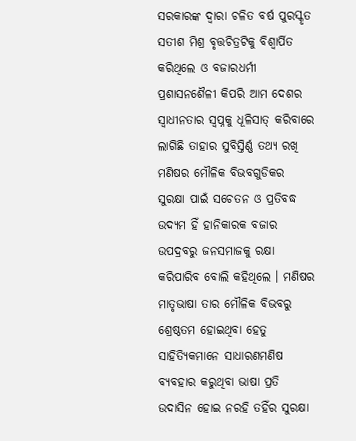ସରକାରଙ୍କ ଦ୍ୱାରା ଚଳିତ ବର୍ଷ ପୁରସ୍କୃତ ସତୀଶ ମିଶ୍ର ବୃତ୍ତଚିତ୍ରଟିକୁ ବିଶ୍ଵାର୍ପିତ କରିଥିଲେ ଓ ବଜାରଧର୍ମୀ ପ୍ରଶାସନଶୈଳୀ କିପରି ଆମ ଦେଶର ସ୍ୱାଧୀନତାର ସ୍ୱପ୍ନକୁ ଧୂଳିସାତ୍ କରିବାରେ ଲାଗିଛି ତାହାର ସୁବିସ୍ତିର୍ଣ୍ଣ ତଥ୍ୟ ରଖି ମଣିଷର ମୌଳିକ ବିଭବଗୁଡିକର ସୁରକ୍ଷା ପାଇଁ ସଚେତନ ଓ ପ୍ରତିବଦ୍ଧ ଉଦ୍ୟମ ହିଁ ହାନିକାରକ ବଜାର ଉପଦ୍ରବରୁ ଜନସମାଜକୁ ରକ୍ଷା କରିପାରିବ ବୋଲି କହିଥିଲେ । ମଣିଷର ମାତୃଭାଷା ତାର ମୌଳିକ ବିଭବରୁ ଶ୍ରେଷ୍ଠତମ ହୋଇଥିବା ହେତୁ ସାହିତ୍ୟିକମାନେ ସାଧାରଣମଣିଷ ବ୍ୟବହାର କରୁଥିବା ଭାଷା ପ୍ରତି ଉଦାସିନ ହୋଇ ନରହି ତହିଁର ସୁରକ୍ଷା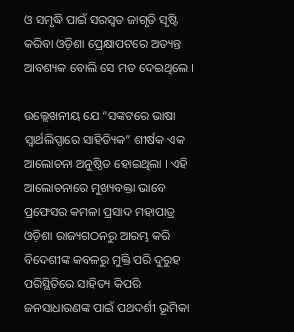ଓ ସମୃଦ୍ଧି ପାଇଁ ସରସ୍ଵତ ଜାଗୃତି ସୃଷ୍ଟି କରିବା ଓଡ଼ିଶା ପ୍ରେକ୍ଷାପଟରେ ଅତ୍ୟନ୍ତ ଆବଶ୍ୟକ ବୋଲି ସେ ମତ ଦେଇଥିଲେ ।

ଉଲ୍ଲେଖନୀୟ ଯେ “ସଙ୍କଟରେ ଭାଷା ସ୍ଵାର୍ଥଲିପ୍ସାରେ ସାହିତ୍ୟିକ” ଶୀର୍ଷକ ଏକ ଆଲୋଚନା ଅନୁଷ୍ଠିତ ହୋଇଥିଲା । ଏହି ଆଲୋଚନାରେ ମୁଖ୍ୟବକ୍ତା ଭାବେ ପ୍ରଫେସର କମଳା ପ୍ରସାଦ ମହାପାତ୍ର ଓଡ଼ିଶା ରାଜ୍ୟଗଠନରୁ ଆରମ୍ଭ କରି ବିଦେଶୀଙ୍କ କବଳରୁ ମୁକ୍ତି ପରି ଦୁରୁହ ପରିସ୍ଥିତିରେ ସାହିତ୍ୟ କିପରି ଜନସାଧାରଣଙ୍କ ପାଇଁ ପଥଦର୍ଶୀ ଭୂମିକା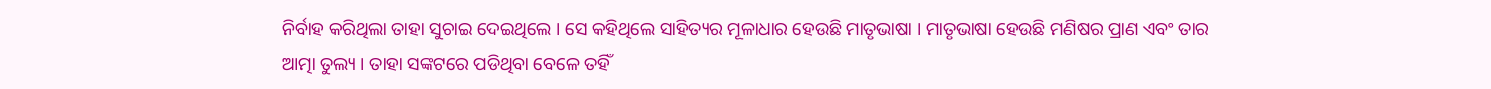ନିର୍ବାହ କରିଥିଲା ତାହା ସୁଚାଇ ଦେଇଥିଲେ । ସେ କହିଥିଲେ ସାହିତ୍ୟର ମୂଳାଧାର ହେଉଛି ମାତୃଭାଷା । ମାତୃଭାଷା ହେଉଛି ମଣିଷର ପ୍ରାଣ ଏବଂ ତାର ଆତ୍ମା ତୁଲ୍ୟ । ତାହା ସଙ୍କଟରେ ପଡିଥିବା ବେଳେ ତହିଁ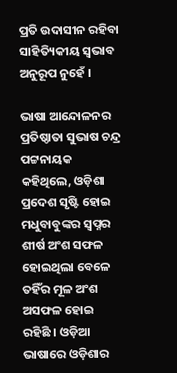ପ୍ରତି ଉଦାସୀନ ରହିବା ସାହିତ୍ୟିକୀୟ ସ୍ଵଭାବ ଅନୁରୂପ ନୁହେଁ ।

ଭାଷା ଆନ୍ଦୋଳନର ପ୍ରତିଷ୍ଠାତା ସୁଭାଷ ଚନ୍ଦ୍ର ପଟ୍ଟନାୟକ କହିଥିଲେ, ଓଡ଼ିଶା ପ୍ରଦେଶ ସୃଷ୍ଟି ହୋଇ ମଧୁବାବୁଙ୍କର ସ୍ଵପ୍ନର ଶୀର୍ଷ ଅଂଶ ସଫଳ ହୋଇଥିଲା ବେଳେ ତହିଁର ମୂଳ ଅଂଶ ଅସଫଳ ହୋଇ ରହିଛି । ଓଡ଼ିଆ ଭାଷାରେ ଓଡ଼ିଶାର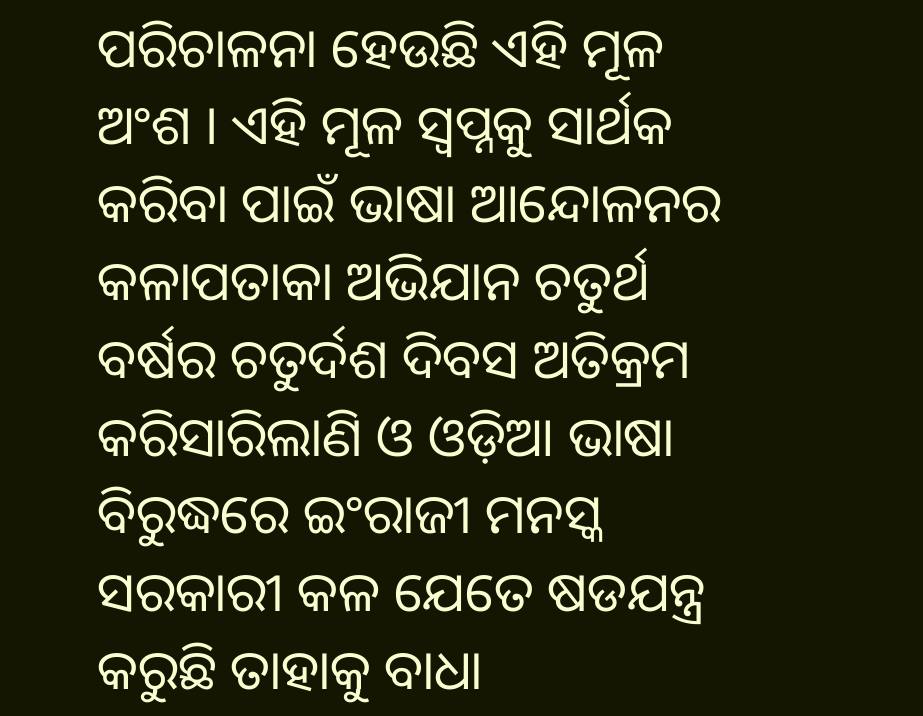ପରିଚାଳନା ହେଉଛି ଏହି ମୂଳ ଅଂଶ । ଏହି ମୂଳ ସ୍ଵପ୍ନକୁ ସାର୍ଥକ କରିବା ପାଇଁ ଭାଷା ଆନ୍ଦୋଳନର କଳାପତାକା ଅଭିଯାନ ଚତୁର୍ଥ ବର୍ଷର ଚତୁର୍ଦଶ ଦିବସ ଅତିକ୍ରମ କରିସାରିଲାଣି ଓ ଓଡ଼ିଆ ଭାଷା ବିରୁଦ୍ଧରେ ଇଂରାଜୀ ମନସ୍କ ସରକାରୀ କଳ ଯେତେ ଷଡଯନ୍ତ୍ର କରୁଛି ତାହାକୁ ବାଧା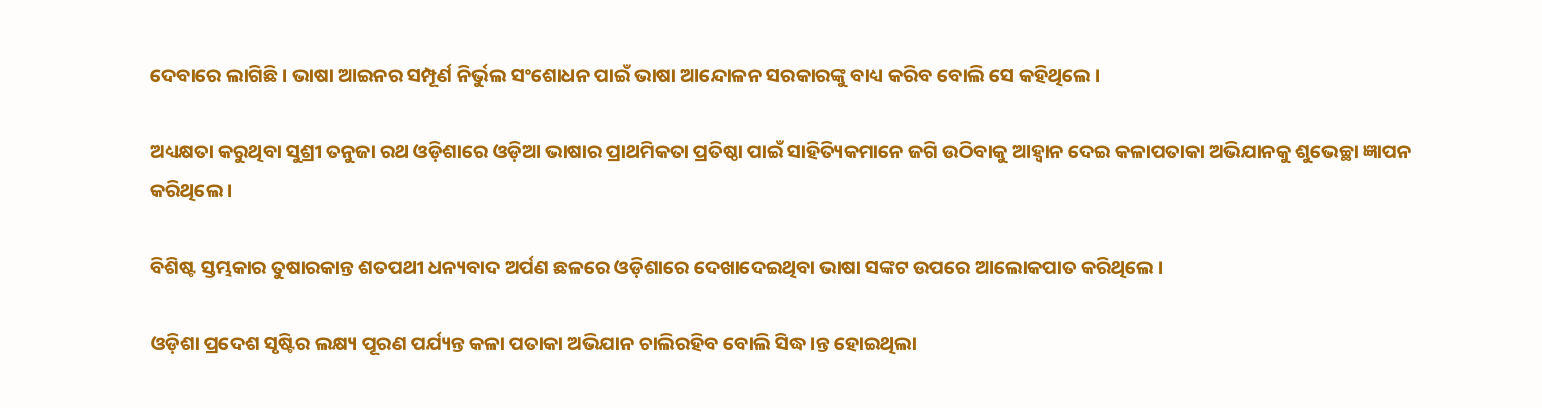ଦେବାରେ ଲାଗିଛି । ଭାଷା ଆଇନର ସମ୍ପୂର୍ଣ ନିର୍ଭୁଲ ସଂଶୋଧନ ପାଇଁ ଭାଷା ଆନ୍ଦୋଳନ ସରକାରଙ୍କୁ ବାଧ୍ୟ କରିବ ବୋଲି ସେ କହିଥିଲେ ।

ଅଧ୍ୟକ୍ଷତା କରୁଥିବା ସୁଶ୍ରୀ ତନୁଜା ରଥ ଓଡ଼ିଶାରେ ଓଡ଼ିଆ ଭାଷାର ପ୍ରାଥମିକତା ପ୍ରତିଷ୍ଠା ପାଇଁ ସାହିତ୍ୟିକମାନେ ଜଗି ଉଠିବାକୁ ଆହ୍ଵାନ ଦେଇ କଳାପତାକା ଅଭିଯାନକୁ ଶୁଭେଚ୍ଛା ଜ୍ଞାପନ କରିଥିଲେ ।

ବିଶିଷ୍ଟ ସ୍ତମ୍ଭକାର ତୁଷାରକାନ୍ତ ଶତପଥୀ ଧନ୍ୟବାଦ ଅର୍ପଣ ଛଳରେ ଓଡ଼ିଶାରେ ଦେଖାଦେଇଥିବା ଭାଷା ସଙ୍କଟ ଉପରେ ଆଲୋକପାତ କରିଥିଲେ ।

ଓଡ଼ିଶା ପ୍ରଦେଶ ସୃଷ୍ଟିର ଲକ୍ଷ୍ୟ ପୂରଣ ପର୍ଯ୍ୟନ୍ତ କଳା ପତାକା ଅଭିଯାନ ଚାଲିରହିବ ବୋଲି ସିଦ୍ଧ।ନ୍ତ ହୋଇଥିଲା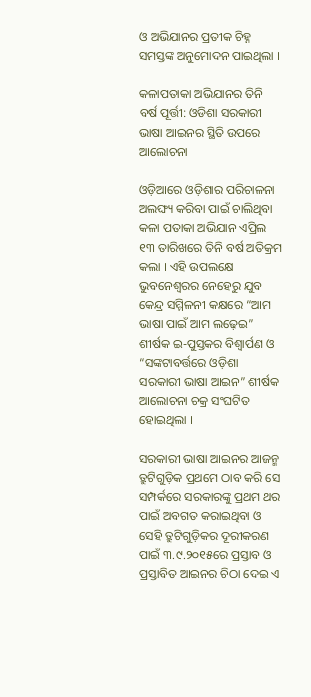ଓ ଅଭିଯାନର ପ୍ରତୀକ ଚିହ୍ନ ସମସ୍ତଙ୍କ ଅନୁମୋଦନ ପାଇଥିଲା ।

କଳାପତାକା ଅଭିଯାନର ତିନି ବର୍ଷ ପୂର୍ତ୍ତୀ: ଓଡିଶା ସରକାରୀ ଭାଷା ଆଇନର ସ୍ଥିତି ଉପରେ ଆଲୋଚନା

ଓଡ଼ିଆରେ ଓଡ଼ିଶାର ପରିଚାଳନା ଅଲଙ୍ଘ୍ୟ କରିବା ପାଇଁ ଚାଲିଥିବା କଳା ପତାକା ଅଭିଯାନ ଏପ୍ରିଲ ୧୩ ତାରିଖରେ ତିନି ବର୍ଷ ଅତିକ୍ରମ କଲା । ଏହି ଉପଲକ୍ଷେ ଭୁବନେଶ୍ବରର ନେହେରୁ ଯୁବ କେନ୍ଦ୍ର ସମ୍ମିଳନୀ କକ୍ଷରେ “ଆମ ଭାଷା ପାଇଁ ଆମ ଲଢ଼େଇ” ଶୀର୍ଷକ ଇ-ପୁସ୍ତକର ବିଶ୍ବାର୍ପଣ ଓ “ସଙ୍କଟାବର୍ତ୍ତରେ ଓଡ଼ିଶା ସରକାରୀ ଭାଷା ଆଇନ” ଶୀର୍ଷକ ଆଲୋଚନା ଚକ୍ର ସଂଘଟିତ ହୋଇଥିଲା ।

ସରକାରୀ ଭାଷା ଆଇନର ଆଜନ୍ମ ତ୍ରୁଟିଗୁଡ଼ିକ ପ୍ରଥମେ ଠାବ କରି ସେ ସମ୍ପର୍କରେ ସରକାରଙ୍କୁ ପ୍ରଥମ ଥର ପାଇଁ ଅବଗତ କରାଇଥିବା ଓ ସେହି ତ୍ରୁଟିଗୁଡ଼ିକର ଦୂରୀକରଣ ପାଇଁ ୩.୯.୨୦୧୫ରେ ପ୍ରସ୍ତାବ ଓ ପ୍ରସ୍ତାବିତ ଆଇନର ଚିଠା ଦେଇ ଏ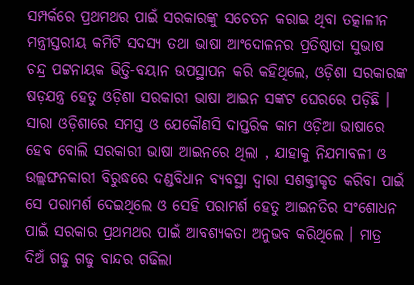ସମ୍ପର୍କରେ ପ୍ରଥମଥର ପାଇଁ ସରକାରଙ୍କୁ ସଚେତନ କରାଇ ଥିବା ତତ୍କାଳୀନ ମନ୍ତ୍ରୀସ୍ତରୀୟ କମିଟି ସଦସ୍ୟ ତଥା ଭାଷା ଆଂଦୋଳନର ପ୍ରତିଷ୍ଠାତା ସୁଭାଷ ଚନ୍ଦ୍ର ପଟ୍ଟନାୟକ ଭିତ୍ତି-ବୟାନ ଉପସ୍ଥାପନ କରି କହିଥିଲେ, ଓଡ଼ିଶା ସରକାରଙ୍କ ଷଡ଼ଯନ୍ତ୍ର ହେତୁ ଓଡ଼ିଶା ସରକାରୀ ଭାଷା ଆଇନ ସଙ୍କଟ ଘେରରେ ପଡ଼ିଛି । ସାରା ଓଡ଼ିଶାରେ ସମସ୍ତ ଓ ଯେକୌଣସି ଦାପ୍ତରିକ କାମ ଓଡ଼ିଆ ଭାଷାରେ ହେବ ବୋଲି ସରକାରୀ ଭାଷା ଆଇନରେ ଥିଲା , ଯାହାକୁ ନିଯମାବଳୀ ଓ ଉଲ୍ଲଙ୍ଘନକାରୀ ବିରୁଦ୍ଧରେ ଦଣ୍ଡବିଧାନ ବ୍ୟବସ୍ଥା ଦ୍ଵାରା ସଶକ୍ତୀକୃତ କରିବା ପାଇଁ ସେ ପରାମର୍ଶ ଦେଇଥିଲେ ଓ ସେହି ପରାମର୍ଶ ହେତୁ ଆଇନତିର ସଂଶୋଧନ ପାଇଁ ସରକାର ପ୍ରଥମଥର ପାଇଁ ଆବଶ୍ୟକତା ଅନୁଭବ କରିଥିଲେ । ମାତ୍ର ଦିଅଁ ଗଢୁ ଗଢୁ ବାନ୍ଦର ଗଢିଲା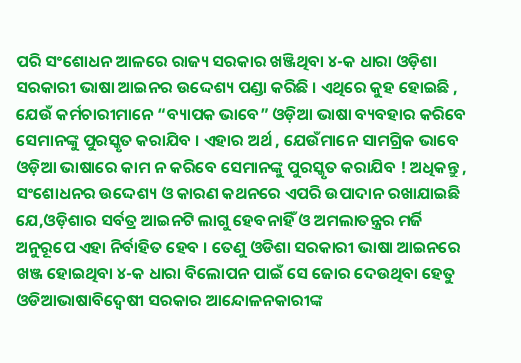ପରି ସଂଶୋଧନ ଆଳରେ ରାଜ୍ୟ ସରକାର ଖଞ୍ଜିଥିବା ୪-କ ଧାରା ଓଡ଼ିଶା ସରକାରୀ ଭାଷା ଆଇନର ଉଦ୍ଦେଶ୍ୟ ପଣ୍ଡା କରିଛି । ଏଥିରେ କୁହ ହୋଇଛି , ଯେଉଁ କର୍ମଚାରୀମାନେ “ବ୍ୟାପକ ଭାବେ” ଓଡ଼ିଆ ଭାଷା ବ୍ୟବହାର କରିବେ ସେମାନଙ୍କୁ ପୁରସ୍କୃତ କରାଯିବ । ଏହାର ଅର୍ଥ , ଯେଉଁମାନେ ସାମଗ୍ରିକ ଭାବେ ଓଡ଼ିଆ ଭାଷାରେ କାମ ନ କରିବେ ସେମାନଙ୍କୁ ପୁରସ୍କୃତ କରାଯିବ ! ଅଧିକନ୍ତୁ , ସଂଶୋଧନର ଉଦ୍ଦେଶ୍ୟ ଓ କାରଣ କଥନରେ ଏପରି ଉପାଦାନ ରଖାଯାଇଛି ଯେ,ଓଡ଼ିଶାର ସର୍ବତ୍ର ଆଇନଟି ଲାଗୁ ହେବନାହିଁ ଓ ଅମଲାତନ୍ତ୍ରର ମର୍ଜି ଅନୁରୂପେ ଏହା ନିର୍ବାହିତ ହେବ । ତେଣୁ ଓଡିଶା ସରକାରୀ ଭାଷା ଆଇନରେ ଖଞ୍ଜ ହୋଇଥିବା ୪-କ ଧାରା ବିଲୋପନ ପାଇଁ ସେ ଜୋର ଦେଉଥିବା ହେତୁ ଓଡିଆଭାଷାବିଦ୍ଵେଷୀ ସରକାର ଆନ୍ଦୋଳନକାରୀଙ୍କ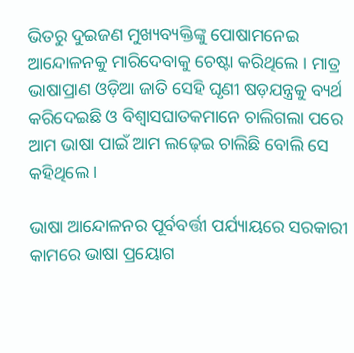ଭିତରୁ ଦୁଇଜଣ ମୁଖ୍ୟବ୍ୟକ୍ତିଙ୍କୁ ପୋଷାମନେଇ ଆନ୍ଦୋଳନକୁ ମାରିଦେବାକୁ ଚେଷ୍ଟା କରିଥିଲେ । ମାତ୍ର ଭାଷାପ୍ରାଣ ଓଡ଼ିଆ ଜାତି ସେହି ଘୃଣୀ ଷଡ଼ଯନ୍ତ୍ରକୁ ବ୍ୟର୍ଥ କରିଦେଇଛି ଓ ବିଶ୍ବାସଘାତକମାନେ ଚାଲିଗଲା ପରେ ଆମ ଭାଷା ପାଇଁ ଆମ ଲଢ଼େଇ ଚାଲିଛି ବୋଲି ସେ କହିଥିଲେ ।

ଭାଷା ଆନ୍ଦୋଳନର ପୂର୍ବବର୍ତ୍ତୀ ପର୍ଯ୍ୟାୟରେ ସରକାରୀ କାମରେ ଭାଷା ପ୍ରୟୋଗ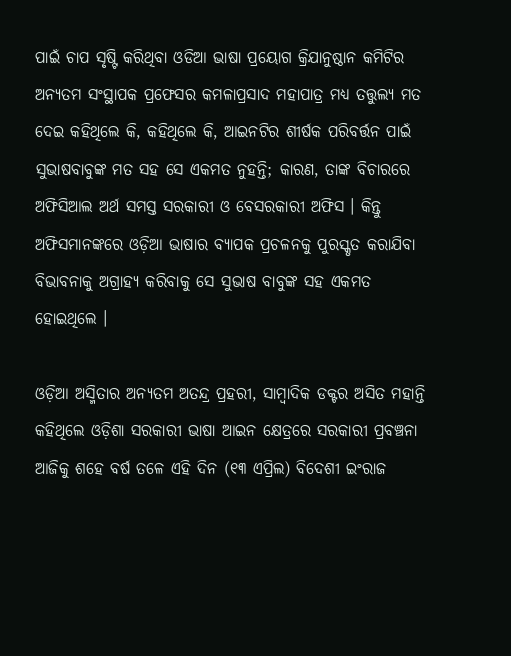ପାଇଁ ଚାପ ସୃଷ୍ଟି କରିଥିବା ଓଡିଆ ଭାଷା ପ୍ରୟୋଗ କ୍ରିଯାନୁଷ୍ଠାନ କମିଟିର ଅନ୍ୟତମ ସଂସ୍ଥାପକ ପ୍ରଫେସର କମଳାପ୍ରସାଦ ମହାପାତ୍ର ମଧ୍ୟ ତତ୍ତୁଲ୍ୟ ମତ ଦେଇ କହିଥିଲେ କି, କହିଥିଲେ କି, ଆଇନଟିର ଶୀର୍ଷକ ପରିବର୍ତ୍ତନ ପାଇଁ ସୁଭାଷବାବୁଙ୍କ ମତ ସହ ସେ ଏକମତ ନୁହନ୍ତି; କାରଣ, ତାଙ୍କ ବିଚାରରେ ଅଫିସିଆଲ ଅର୍ଥ ସମସ୍ତ ସରକାରୀ ଓ ବେସରକାରୀ ଅଫିସ । କିନ୍ତୁ ଅଫିସମାନଙ୍କରେ ଓଡ଼ିଆ ଭାଷାର ବ୍ୟାପକ ପ୍ରଚଳନକୁ ପୁରସ୍କୃତ କରାଯିବା ବିଭାବନାକୁ ଅଗ୍ରାହ୍ୟ କରିବାକୁ ସେ ସୁଭାଷ ବାବୁଙ୍କ ସହ ଏକମତ ହୋଇଥିଲେ ।

ଓଡ଼ିଆ ଅସ୍ମିତାର ଅନ୍ଯତମ ଅତନ୍ଦ୍ର ପ୍ରହରୀ, ସାମ୍ବାଦିକ ଡକ୍ଟର ଅସିତ ମହାନ୍ତି କହିଥିଲେ ଓଡ଼ିଶା ସରକାରୀ ଭାଷା ଆଇନ କ୍ଷେତ୍ରରେ ସରକାରୀ ପ୍ରବଞ୍ଚନା ଆଜିକୁ ଶହେ ବର୍ଷ ତଳେ ଏହି ଦିନ (୧୩ ଏପ୍ରିଲ) ବିଦେଶୀ ଇଂରାଜ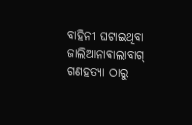ବାହିନୀ ଘଟାଇଥିବା ଜାଲିଆନାଵାଲାବାଗ୍ ଗଣହତ୍ୟା ଠାରୁ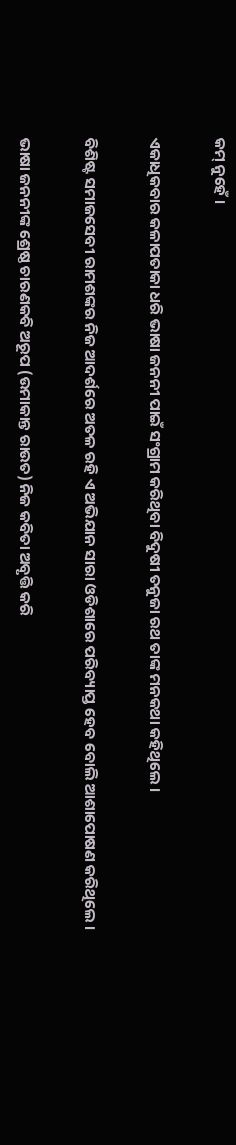କମ୍ ନୁହେଁ ।

ଏକାଧିକବାର କଳାପତାକା ଧରି ଭାଷା ଜନନୀ ପାଇଁ ସଂଗ୍ରାମ କରିଥିବା ବିଦୁଷୀ ତନୁଜା ରଥ ତାଙ୍କ ମନକଥା କହିଥିଲେ ।

ବିଶିଷ୍ଟ ସମାଜସେବୀ ରାମଶଙ୍କର ନିଜ ଆଦର୍ଶରେ ଅତଳ ରହି ଏ ଅଭିଯାନ ସାରା ଓଡିଶାରେ ପରିବ୍ୟାପ୍ତ ହେବ ବୋଲି ଆଶାପୋଷଣ କରିଥିଲେ ।

ଭାଷା ଜନନୀଙ୍କ ଶ୍ରେଷ୍ଠ ଚାରଣକବି ଅରୂପ (ଉମାକାନ୍ତ ରାଉତ) ନିଜ କବିତା ଅବୃତ୍ତି କରି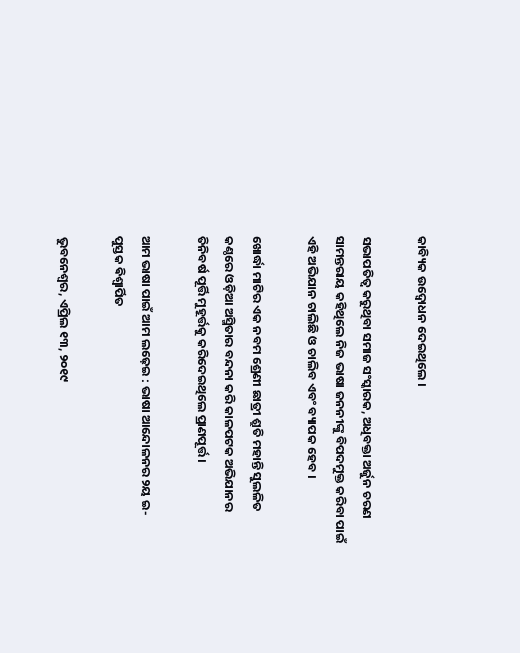କାବ୍ୟିକ ଉଦ୍ବୋଧନ ଦେଇଥିଲେ ।

ସଭାପତିତ୍ଵ କରୁଥିବା ସମାଜ ସଂସ୍କାରକ, ଅଧିବକ୍ତା ଅର୍ଜୁନ ଚରଣ ସାମନ୍ତରାୟ କହିଥିଲେ ନିଜ ଭାଷା ଜନନୀଙ୍କୁ ବିପଦମୁକ୍ତ କରିବା ପାଇଁ ଏହି ଅଭିଯାନ ଚାଲିଛି ଓ ଚାଲିବ ଏବଂ ବ୍ୟାପକ ହେବ ।

ଖୋର୍ଦ୍ଧା ମାଟିର ଏକ ନବମ ଶ୍ରେଣୀ ଛାତ୍ରୀ ଶ୍ରୁତି ମହାନ୍ତି ସୁଲଳିତ କଣ୍ଠରେ ଓଡ଼ିଆ ଅସ୍ମିତାର ବନ୍ଦନା କରି କାଳପଟକ ଅଭିଯାନର ତିନିବର୍ଷ ପୂର୍ତ୍ତି ମୁହୂର୍ତ୍ତକୁ କରିଦେଇଥିଲେ ପ୍ରାଣପୂର୍ତ୍ତ ।

ଆମ ଭାଷା ପାଇଁ ଆମ ଲଢ଼େଇ : ଭାଷା ଆନ୍ଦୋଳନର ୨ୟ ଇ-ପୁସ୍ତକ ଵିଶ୍ଵାର୍ପିତ

ଭୁବନେଶ୍ୱର, ଏପ୍ରିଲ ୧୩, ୨୦୧୯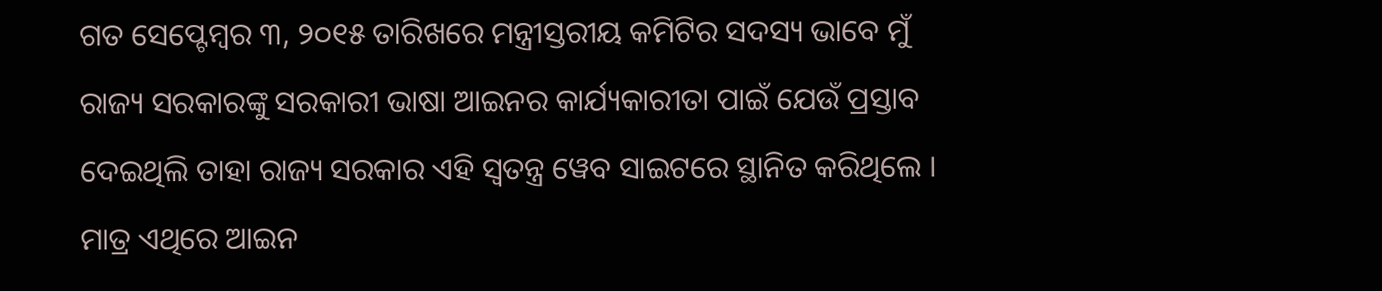ଗତ ସେପ୍ଟେମ୍ବର ୩, ୨୦୧୫ ତାରିଖରେ ମନ୍ତ୍ରୀସ୍ତରୀୟ କମିଟିର ସଦସ୍ୟ ଭାବେ ମୁଁ ରାଜ୍ୟ ସରକାରଙ୍କୁ ସରକାରୀ ଭାଷା ଆଇନର କାର୍ଯ୍ୟକାରୀତା ପାଇଁ ଯେଉଁ ପ୍ରସ୍ତାବ ଦେଇଥିଲି ତାହା ରାଜ୍ୟ ସରକାର ଏହି ସ୍ଵତନ୍ତ୍ର ୱେବ ସାଇଟରେ ସ୍ଥାନିତ କରିଥିଲେ । ମାତ୍ର ଏଥିରେ ଆଇନ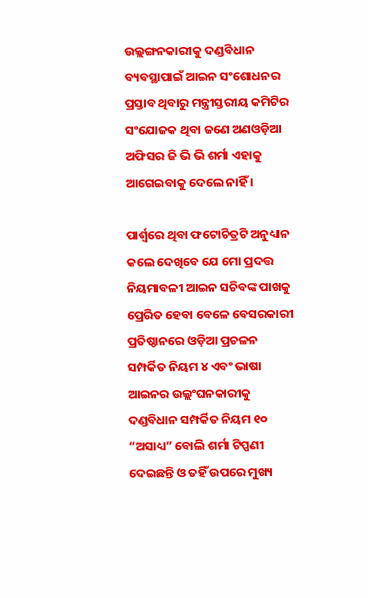ଉଲ୍ଲଙ୍ଗନକାରୀକୁ ଦଣ୍ଡବିଧାନ ବ୍ୟବସ୍ଥାପାଇଁ ଆଇନ ସଂଶୋଧନର ପ୍ରସ୍ତାବ ଥିବାରୁ ମନ୍ତ୍ରୀସ୍ତରୀୟ କମିଟିର ସଂଯୋଜକ ଥିବା ଜଣେ ଅଣଓଡ଼ିଆ ଅଫିସର ଜି ଭି ଭି ଶର୍ମା ଏହାକୁ ଆଗେଇବାକୁ ଦେଲେ ନାହିଁ ।

ପାର୍ଶ୍ଵରେ ଥିବା ଫଟୋଚିତ୍ରଟି ଅନୁଧ୍ୟାନ କଲେ ଦେଖିବେ ଯେ ମୋ ପ୍ରଦତ୍ତ ନିୟମାବଳୀ ଆଇନ ସଚିବଙ୍କ ପାଖକୁ ପ୍ରେରିତ ହେବା ବେଳେ ବେସରକାରୀ ପ୍ରତିଷ୍ଠାନରେ ଓଡ଼ିଆ ପ୍ରଚଳନ ସମ୍ପର୍କିତ ନିୟମ ୪ ଏବଂ ଭାଷା ଆଇନର ଉଲ୍ଲଂଘନକାରୀକୁ ଦଣ୍ଡବିଧାନ ସମ୍ପର୍କିତ ନିୟମ ୧୦ “ଅସାଧ୍ୟ” ବୋଲି ଶର୍ମା ଟିପ୍ପଣୀ ଦେଇଛନ୍ତି ଓ ତହିଁ ଉପରେ ମୁଖ୍ୟ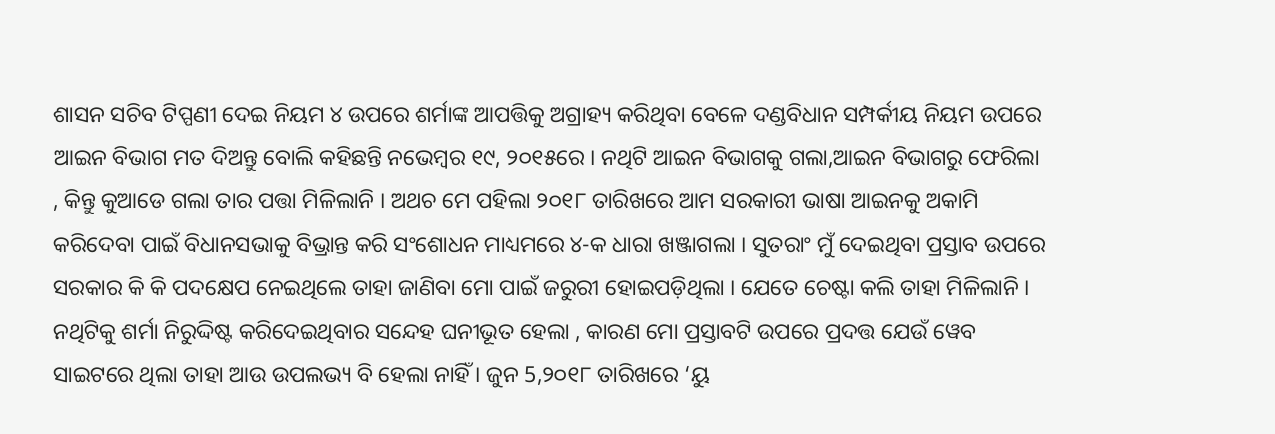ଶାସନ ସଚିବ ଟିପ୍ପଣୀ ଦେଇ ନିୟମ ୪ ଉପରେ ଶର୍ମାଙ୍କ ଆପତ୍ତିକୁ ଅଗ୍ରାହ୍ୟ କରିଥିବା ବେଳେ ଦଣ୍ଡବିଧାନ ସମ୍ପର୍କୀୟ ନିୟମ ଉପରେ ଆଇନ ବିଭାଗ ମତ ଦିଅନ୍ତୁ ବୋଲି କହିଛନ୍ତି ନଭେମ୍ବର ୧୯, ୨୦୧୫ରେ । ନଥିଟି ଆଇନ ବିଭାଗକୁ ଗଲା,ଆଇନ ବିଭାଗରୁ ଫେରିଲା , କିନ୍ତୁ କୁଆଡେ ଗଲା ତାର ପତ୍ତା ମିଳିଲାନି । ଅଥଚ ମେ ପହିଲା ୨୦୧୮ ତାରିଖରେ ଆମ ସରକାରୀ ଭାଷା ଆଇନକୁ ଅକାମି କରିଦେବା ପାଇଁ ବିଧାନସଭାକୁ ବିଭ୍ରାନ୍ତ କରି ସଂଶୋଧନ ମାଧ୍ୟମରେ ୪-କ ଧାରା ଖଞ୍ଜାଗଲା । ସୁତରାଂ ମୁଁ ଦେଇଥିବା ପ୍ରସ୍ତାବ ଉପରେ ସରକାର କି କି ପଦକ୍ଷେପ ନେଇଥିଲେ ତାହା ଜାଣିବା ମୋ ପାଇଁ ଜରୁରୀ ହୋଇପଡ଼ିଥିଲା । ଯେତେ ଚେଷ୍ଟା କଲି ତାହା ମିଳିଲାନି । ନଥିଟିକୁ ଶର୍ମା ନିରୁଦ୍ଦିଷ୍ଟ କରିଦେଇଥିବାର ସନ୍ଦେହ ଘନୀଭୂତ ହେଲା , କାରଣ ମୋ ପ୍ରସ୍ତାବଟି ଉପରେ ପ୍ରଦତ୍ତ ଯେଉଁ ୱେବ ସାଇଟରେ ଥିଲା ତାହା ଆଉ ଉପଲଭ୍ୟ ବି ହେଲା ନାହିଁ । ଜୁନ 5,୨୦୧୮ ତାରିଖରେ ‘ୟୁ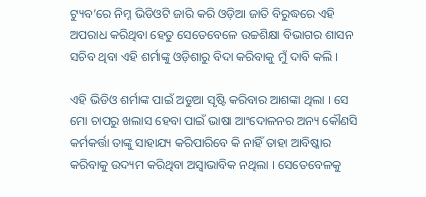ଟ୍ୟୁବ’ରେ ନିମ୍ନ ଭିଡିଓଟି ଜାରି କରି ଓଡ଼ିଆ ଜାତି ବିରୁଦ୍ଧରେ ଏହି ଅପରାଧ କରିଥିବା ହେତୁ ସେତେବେଳେ ଉଚ୍ଚଶିକ୍ଷା ବିଭାଗର ଶାସନ ସଚିବ ଥିବା ଏହି ଶର୍ମାଙ୍କୁ ଓଡ଼ିଶାରୁ ବିଦା କରିବାକୁ ମୁଁ ଦାବି କଲି ।

ଏହି ଭିଡିଓ ଶର୍ମାଙ୍କ ପାଇଁ ଅଡୁଆ ସୃଷ୍ଟି କରିବାର ଆଶଙ୍କା ଥିଲା । ସେ ମୋ ଚାପରୁ ଖଲାସ ହେବା ପାଇଁ ଭାଷା ଆଂଦୋଳନର ଅନ୍ୟ କୌଣସି କର୍ମକର୍ତ୍ତା ତାଙ୍କୁ ସାହାଯ୍ୟ କରିପାରିବେ କି ନାହିଁ ତାହା ଆବିଷ୍କାର କରିବାକୁ ଉଦ୍ୟମ କରିଥିବା ଅସ୍ଵାଭାବିକ ନଥିଲା । ସେତେବେଳକୁ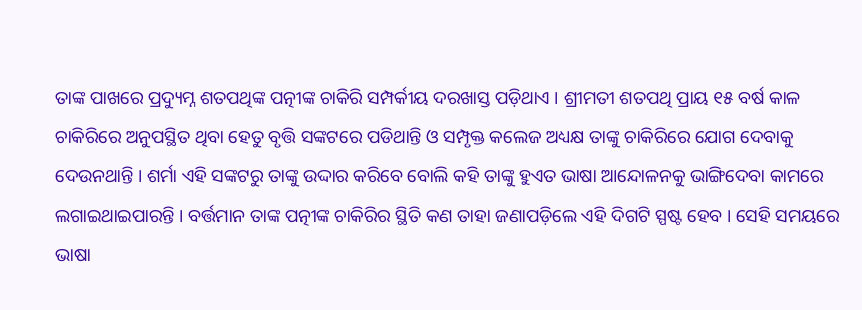ତାଙ୍କ ପାଖରେ ପ୍ରଦ୍ୟୁମ୍ନ ଶତପଥିଙ୍କ ପତ୍ନୀଙ୍କ ଚାକିରି ସମ୍ପର୍କୀୟ ଦରଖାସ୍ତ ପଡ଼ିଥାଏ । ଶ୍ରୀମତୀ ଶତପଥି ପ୍ରାୟ ୧୫ ବର୍ଷ କାଳ ଚାକିରିରେ ଅନୁପସ୍ଥିତ ଥିବା ହେତୁ ବୃତ୍ତି ସଙ୍କଟରେ ପଡିଥାନ୍ତି ଓ ସମ୍ପୃକ୍ତ କଲେଜ ଅଧ୍ୟକ୍ଷ ତାଙ୍କୁ ଚାକିରିରେ ଯୋଗ ଦେବାକୁ ଦେଉନଥାନ୍ତି । ଶର୍ମା ଏହି ସଙ୍କଟରୁ ତାଙ୍କୁ ଉଦ୍ଦାର କରିବେ ବୋଲି କହି ତାଙ୍କୁ ହୁଏତ ଭାଷା ଆନ୍ଦୋଳନକୁ ଭାଙ୍ଗିଦେବା କାମରେ ଲଗାଇଥାଇପାରନ୍ତି । ବର୍ତ୍ତମାନ ତାଙ୍କ ପତ୍ନୀଙ୍କ ଚାକିରିର ସ୍ଥିତି କଣ ତାହା ଜଣାପଡ଼ିଲେ ଏହି ଦିଗଟି ସ୍ପଷ୍ଟ ହେବ । ସେହି ସମୟରେ ଭାଷା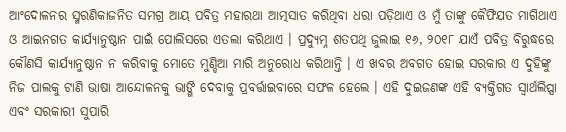ଆଂଦୋଳନର ସ୍ମରଣିକାଜନିତ ସମଗ୍ର ଆୟ ପବିତ୍ର ମହାରଥା ଆତ୍ମସାତ କରିଥିବା ଧରା ପଡ଼ିଥାଏ ଓ ମୁଁ ତାଙ୍କୁ କୈଫିଯତ ମାଗିଥାଏ ଓ ଆଇନଗତ କାର୍ଯ୍ୟାନୁଷ୍ଠାନ ପାଇଁ ପୋଲିସରେ ଏତଲା କରିଥାଏ । ପ୍ରଦ୍ୟୁମ୍ନ ଶତପଥି ଜୁଲାଇ ୧୬, ୨୦୧୮ ଯାଏଁ ପବିତ୍ର ବିରୁଦ୍ଧରେ କୌଣସି କାର୍ଯ୍ୟାନୁଷ୍ଠାନ ନ କରିବାକୁ ମୋତେ ମୁଣ୍ଡିଆ ମାରି ଅନୁରୋଧ କରିଥାନ୍ତି । ଏ ଖବର ଅବଗତ ହୋଇ ସରକାର ଏ ଦୁହିଙ୍କୁ ନିଜ ପାଲକୁ ଟାଣି ଭାଷା ଆନ୍ଦୋଳନକୁ ଭାଙ୍ଗି ଦେବାକୁ ପ୍ରବର୍ତ୍ତାଇବାରେ ସଫଳ ହେଲେ । ଏହି ଦୁଇଜଣଙ୍କ ଏହି ବ୍ୟକ୍ତିଗତ ସ୍ଵାର୍ଥଲିପ୍ସା ଏବଂ ସରକାରୀ ସୁପାରି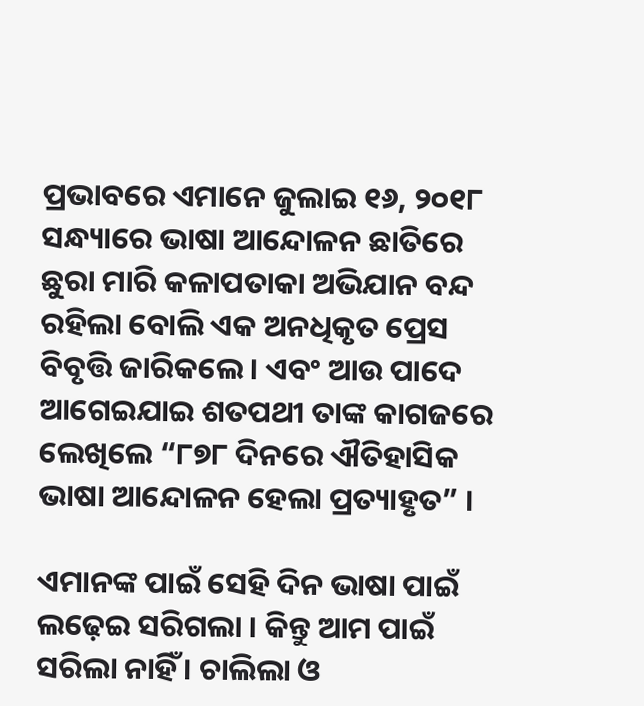ପ୍ରଭାବରେ ଏମାନେ ଜୁଲାଇ ୧୬, ୨୦୧୮ ସନ୍ଧ୍ୟାରେ ଭାଷା ଆନ୍ଦୋଳନ ଛାତିରେ ଛୁରା ମାରି କଳାପତାକା ଅଭିଯାନ ବନ୍ଦ ରହିଲା ବୋଲି ଏକ ଅନଧିକୃତ ପ୍ରେସ ବିବୃତ୍ତି ଜାରିକଲେ । ଏବଂ ଆଉ ପାଦେ ଆଗେଇଯାଇ ଶତପଥୀ ତାଙ୍କ କାଗଜରେ ଲେଖିଲେ “୮୭୮ ଦିନରେ ଐତିହାସିକ ଭାଷା ଆନ୍ଦୋଳନ ହେଲା ପ୍ରତ୍ୟାହୃତ” ।

ଏମାନଙ୍କ ପାଇଁ ସେହି ଦିନ ଭାଷା ପାଇଁ ଲଢ଼େଇ ସରିଗଲା । କିନ୍ତୁ ଆମ ପାଇଁ ସରିଲା ନାହିଁ । ଚାଲିଲା ଓ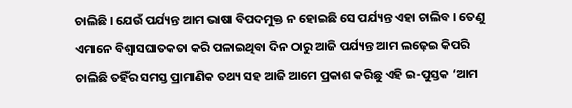ଚାଲିଛି । ଯେଉଁ ପର୍ଯ୍ୟନ୍ତ ଆମ ଭାଷା ବିପଦମୁକ୍ତ ନ ହୋଇଛି ସେ ପର୍ଯ୍ୟନ୍ତ ଏହା ଚାଲିବ । ତେଣୁ ଏମାନେ ବିଶ୍ବାସଘାତକତା କରି ପଳାଇଥିବା ଦିନ ଠାରୁ ଆଜି ପର୍ଯ୍ୟନ୍ତ ଆମ ଲଢ଼େଇ କିପରି ଚାଲିଛି ତହିଁର ସମସ୍ତ ପ୍ରାମାଣିକ ତଥ୍ୟ ସହ ଆଜି ଆମେ ପ୍ରକାଶ କରିଛୁ ଏହି ଇ-ପୁସ୍ତକ ‘ଆମ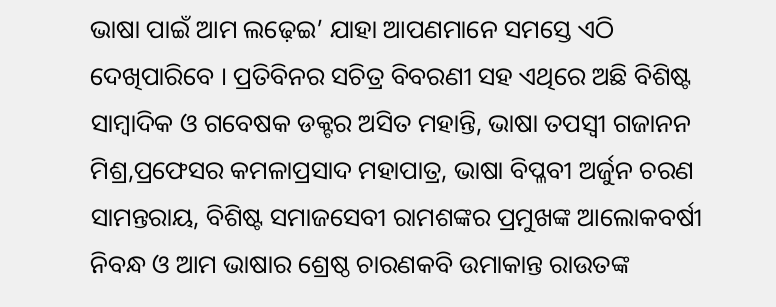ଭାଷା ପାଇଁ ଆମ ଲଢ଼େଇ’ ଯାହା ଆପଣମାନେ ସମସ୍ତେ ଏଠି ଦେଖିପାରିବେ । ପ୍ରତିବିନର ସଚିତ୍ର ବିବରଣୀ ସହ ଏଥିରେ ଅଛି ବିଶିଷ୍ଟ ସାମ୍ବାଦିକ ଓ ଗବେଷକ ଡକ୍ଟର ଅସିତ ମହାନ୍ତି, ଭାଷା ତପସ୍ଵୀ ଗଜାନନ ମିଶ୍ର,ପ୍ରଫେସର କମଳାପ୍ରସାଦ ମହାପାତ୍ର, ଭାଷା ବିପ୍ଳବୀ ଅର୍ଜୁନ ଚରଣ ସାମନ୍ତରାୟ, ବିଶିଷ୍ଟ ସମାଜସେବୀ ରାମଶଙ୍କର ପ୍ରମୁଖଙ୍କ ଆଲୋକବର୍ଷୀ ନିବନ୍ଧ ଓ ଆମ ଭାଷାର ଶ୍ରେଷ୍ଠ ଚାରଣକବି ଉମାକାନ୍ତ ରାଉତଙ୍କ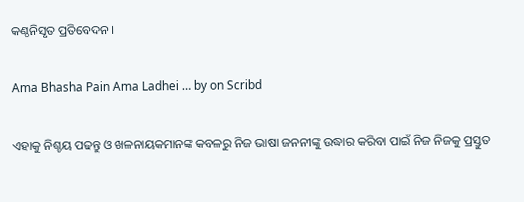କଣ୍ଠନିସୃତ ପ୍ରତିବେଦନ ।

Ama Bhasha Pain Ama Ladhei … by on Scribd

ଏହାକୁ ନିଶ୍ଚୟ ପଢନ୍ତୁ ଓ ଖଳନାୟକମାନଙ୍କ କବଳରୁ ନିଜ ଭାଷା ଜନନୀଙ୍କୁ ଉଦ୍ଧାର କରିବା ପାଇଁ ନିଜ ନିଜକୁ ପ୍ରସ୍ତୁତ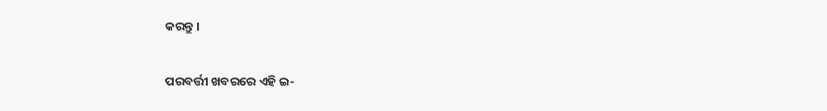କରନ୍ତୁ ।

ପରବର୍ତ୍ତୀ ଖବରରେ ଏହି ଇ-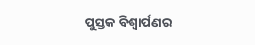ପୁସ୍ତକ ବିଶ୍ବାର୍ପଣର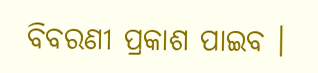ବିବରଣୀ ପ୍ରକାଶ ପାଇବ ।